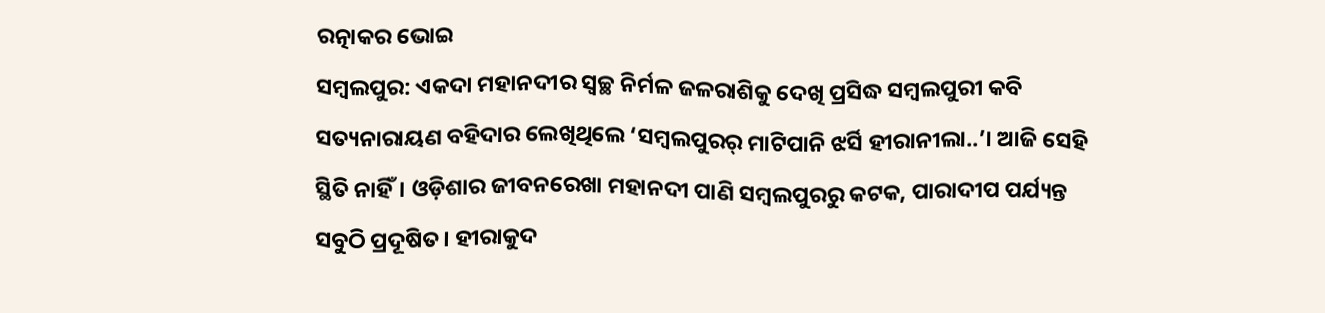ରତ୍ନାକର ଭୋଇ
ସମ୍ବଲପୁର: ଏକଦା ମହାନଦୀର ସ୍ବଚ୍ଛ ନିର୍ମଳ ଜଳରାଶିକୁ ଦେଖି ପ୍ରସିଦ୍ଧ ସମ୍ବଲପୁରୀ କବି ସତ୍ୟନାରାୟଣ ବହିଦାର ଲେଖିଥିଲେ ‘ସମ୍ବଲପୁରର୍ ମାଟିପାନି ଝର୍ସି ହୀରାନୀଲା..’। ଆଜି ସେହି ସ୍ଥିତି ନାହିଁ। ଓଡ଼ିଶାର ଜୀବନରେଖା ମହାନଦୀ ପାଣି ସମ୍ବଲପୁରରୁ କଟକ, ପାରାଦୀପ ପର୍ଯ୍ୟନ୍ତ ସବୁଠି ପ୍ରଦୂଷିତ। ହୀରାକୁଦ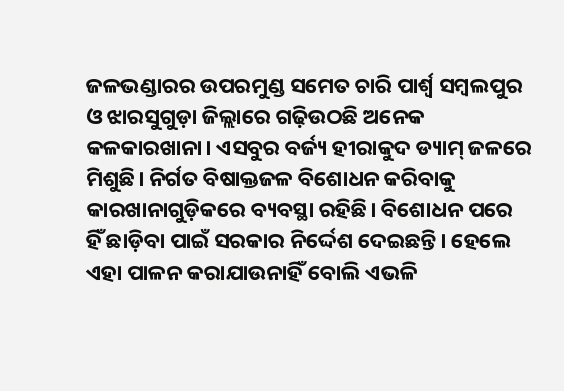ଜଳଭଣ୍ଡାରର ଉପରମୁଣ୍ଡ ସମେତ ଚାରି ପାର୍ଶ୍ବ ସମ୍ବଲପୁର ଓ ଝାରସୁଗୁଡ଼ା ଜିଲ୍ଲାରେ ଗଢ଼ିଉଠଛି ଅନେକ କଳକାରଖାନା। ଏସବୁର ବର୍ଜ୍ୟ ହୀରାକୁଦ ଡ୍ୟାମ୍ ଜଳରେ ମିଶୁଛି। ନିର୍ଗତ ବିଷାକ୍ତଜଳ ବିଶୋଧନ କରିବାକୁ କାରଖାନାଗୁଡ଼ିକରେ ବ୍ୟବସ୍ଥା ରହିଛି। ବିଶୋଧନ ପରେ ହିଁ ଛାଡ଼ିବା ପାଇଁ ସରକାର ନିର୍ଦ୍ଦେଶ ଦେଇଛନ୍ତି। ହେଲେ ଏହା ପାଳନ କରାଯାଉନାହିଁ ବୋଲି ଏଭଳି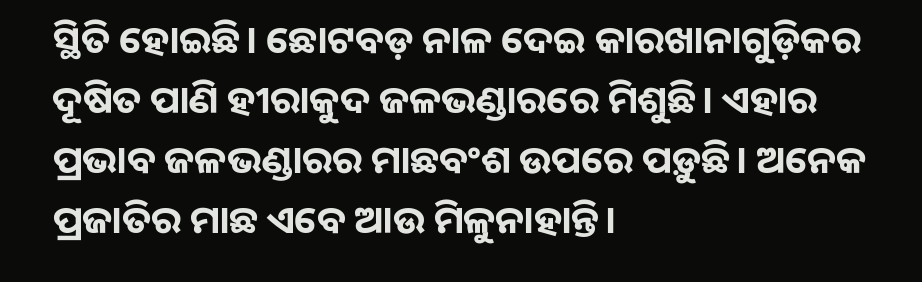ସ୍ଥିତି ହୋଇଛି। ଛୋଟବଡ଼ ନାଳ ଦେଇ କାରଖାନାଗୁଡ଼ିକର ଦୂଷିତ ପାଣି ହୀରାକୁଦ ଜଳଭଣ୍ଡାରରେ ମିଶୁଛି। ଏହାର ପ୍ରଭାବ ଜଳଭଣ୍ଡାରର ମାଛବଂଶ ଉପରେ ପଡ଼ୁଛି। ଅନେକ ପ୍ରଜାତିର ମାଛ ଏବେ ଆଉ ମିଳୁନାହାନ୍ତି।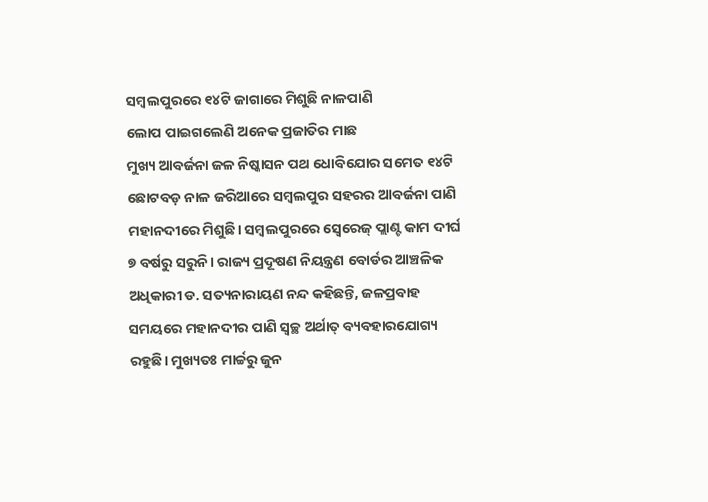ସମ୍ବଲପୁରରେ ୧୪ଟି ଜାଗାରେ ମିଶୁଛି ନାଳପାଣି
ଲୋପ ପାଇଗଲେଣି ଅନେକ ପ୍ରଜାତିର ମାଛ
ମୁଖ୍ୟ ଆବର୍ଜନା ଜଳ ନିଷ୍କାସନ ପଥ ଧୋବିଯୋର ସମେତ ୧୪ଟି ଛୋଟବଡ଼ ନାଳ ଜରିଆରେ ସମ୍ବଲପୁର ସହରର ଆବର୍ଜନା ପାଣି ମହାନଦୀରେ ମିଶୁଛି। ସମ୍ବଲପୁରରେ ସ୍ବେରେଜ୍ ପ୍ଲାଣ୍ଟ କାମ ଦୀର୍ଘ ୭ ବର୍ଷରୁ ସରୁନି। ରାଜ୍ୟ ପ୍ରଦୂଷଣ ନିୟନ୍ତ୍ରଣ ବୋର୍ଡର ଆଞ୍ଚଳିକ ଅଧିକାରୀ ଡ. ସତ୍ୟନାରାୟଣ ନନ୍ଦ କହିଛନ୍ତି, ଜଳପ୍ରବାହ ସମୟରେ ମହାନଦୀର ପାଣି ସ୍ବଚ୍ଛ ଅର୍ଥାତ୍ ବ୍ୟବହାରଯୋଗ୍ୟ ରହୁଛି। ମୁଖ୍ୟତଃ ମାର୍ଚ୍ଚରୁ ଜୁନ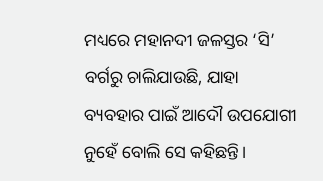ମଧ୍ୟରେ ମହାନଦୀ ଜଳସ୍ତର ‘ସି’ ବର୍ଗରୁ ଚାଲିଯାଉଛି, ଯାହା ବ୍ୟବହାର ପାଇଁ ଆଦୌ ଉପଯୋଗୀ ନୁହେଁ ବୋଲି ସେ କହିଛନ୍ତି।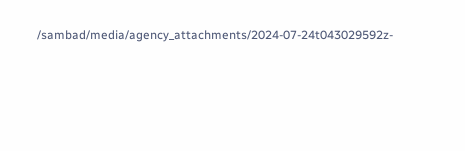/sambad/media/agency_attachments/2024-07-24t043029592z-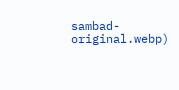sambad-original.webp)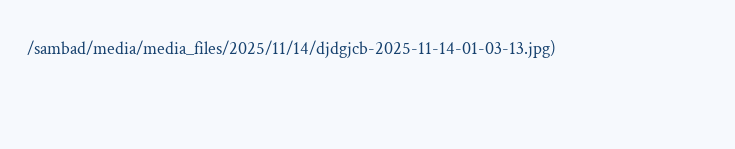/sambad/media/media_files/2025/11/14/djdgjcb-2025-11-14-01-03-13.jpg)